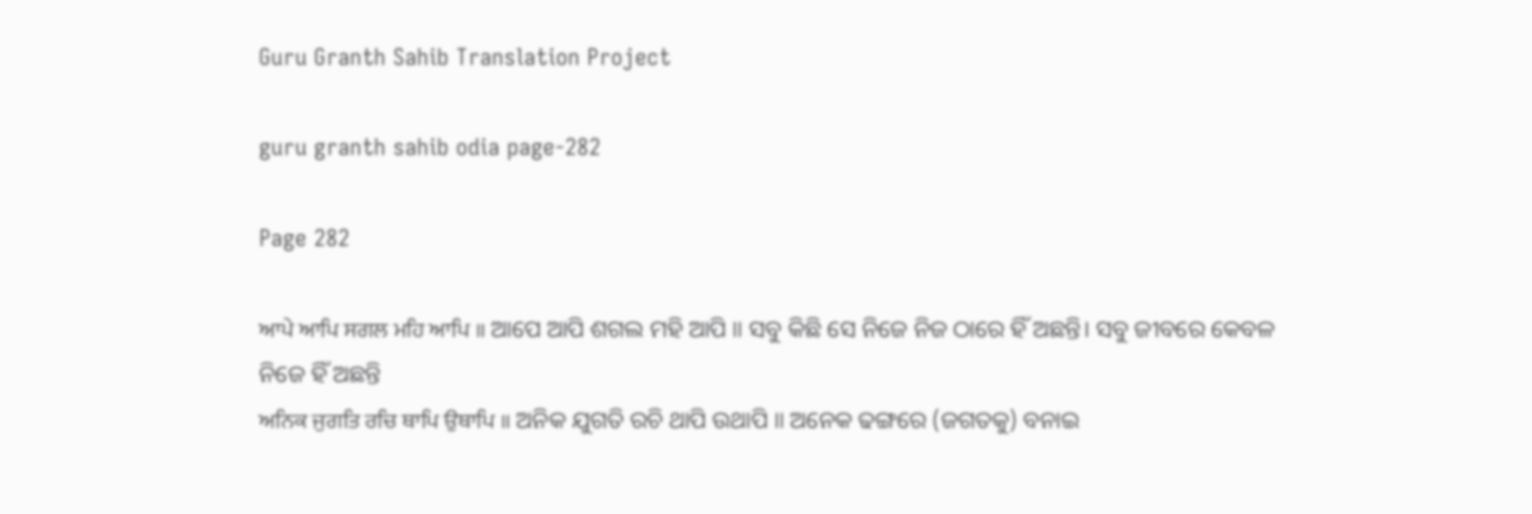Guru Granth Sahib Translation Project

guru granth sahib odia page-282

Page 282

ਆਪੇ ਆਪਿ ਸਗਲ ਮਹਿ ਆਪਿ ॥ ଆପେ ଆପି ଶଗଲ ମହି ଆପି ॥ ସବୁ କିଛି ସେ ନିଜେ ନିଜ ଠାରେ ହିଁ ଅଛନ୍ତି। ସବୁ ଜୀବରେ କେବଳ ନିଜେ ହିଁ ଅଛନ୍ତି
ਅਨਿਕ ਜੁਗਤਿ ਰਚਿ ਥਾਪਿ ਉਥਾਪਿ ॥ ଅନିକ ଯୁଗତି ରଚି ଥାପି ଉଥାପି ॥ ଅନେକ ଢଙ୍ଗରେ (ଜଗତକୁ) ବନାଇ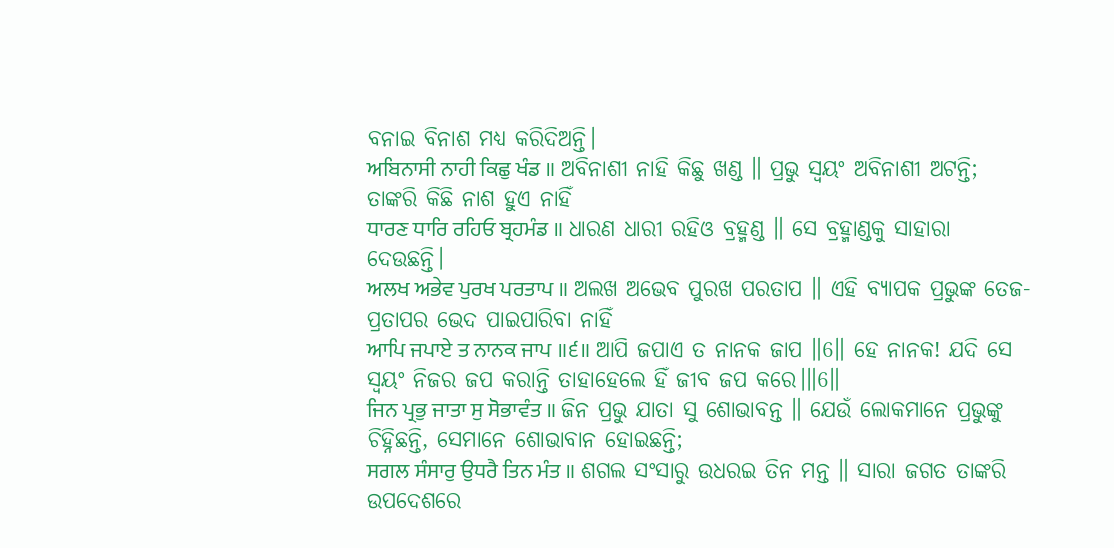ବନାଇ ବିନାଶ ମଧ୍ୟ କରିଦିଅନ୍ତି।
ਅਬਿਨਾਸੀ ਨਾਹੀ ਕਿਛੁ ਖੰਡ ॥ ଅବିନାଶୀ ନାହି କିଛୁ ଖଣ୍ଡ ॥ ପ୍ରଭୁ ସ୍ଵୟଂ ଅବିନାଶୀ ଅଟନ୍ତି; ତାଙ୍କରି କିଛି ନାଶ ହୁଏ ନାହିଁ
ਧਾਰਣ ਧਾਰਿ ਰਹਿਓ ਬ੍ਰਹਮੰਡ ॥ ଧାରଣ ଧାରୀ ରହିଓ ବ୍ରହ୍ମଣ୍ଡ ॥ ସେ ବ୍ରହ୍ମାଣ୍ଡକୁ ସାହାରା ଦେଉଛନ୍ତି।
ਅਲਖ ਅਭੇਵ ਪੁਰਖ ਪਰਤਾਪ ॥ ଅଲଖ ଅଭେବ ପୁରଖ ପରତାପ ॥ ଏହି ବ୍ୟାପକ ପ୍ରଭୁଙ୍କ ତେଜ-ପ୍ରତାପର ଭେଦ ପାଇପାରିବା ନାହିଁ
ਆਪਿ ਜਪਾਏ ਤ ਨਾਨਕ ਜਾਪ ॥੬॥ ଆପି ଜପାଏ ତ ନାନକ ଜାପ ॥6॥ ହେ ନାନକ! ଯଦି ସେ ସ୍ଵୟଂ ନିଜର ଜପ କରାନ୍ତି ତାହାହେଲେ ହିଁ ଜୀବ ଜପ କରେ।॥6॥
ਜਿਨ ਪ੍ਰਭੁ ਜਾਤਾ ਸੁ ਸੋਭਾਵੰਤ ॥ ଜିନ ପ୍ରଭୁ ଯାତା ସୁ ଶୋଭାବନ୍ତ ॥ ଯେଉଁ ଲୋକମାନେ ପ୍ରଭୁଙ୍କୁ ଚିହ୍ନିଛନ୍ତି, ସେମାନେ ଶୋଭାବାନ ହୋଇଛନ୍ତି;
ਸਗਲ ਸੰਸਾਰੁ ਉਧਰੈ ਤਿਨ ਮੰਤ ॥ ଶଗଲ ସଂସାରୁ ଉଧରଇ ତିନ ମନ୍ତ ॥ ସାରା ଜଗତ ତାଙ୍କରି ଉପଦେଶରେ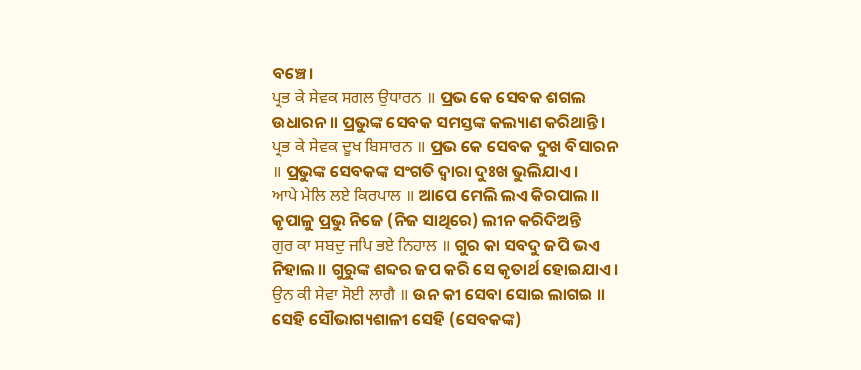ବଞ୍ଚେ।
ਪ੍ਰਭ ਕੇ ਸੇਵਕ ਸਗਲ ਉਧਾਰਨ ॥ ପ୍ରଭ କେ ସେବକ ଶଗଲ ଉଧାରନ ॥ ପ୍ରଭୁଙ୍କ ସେବକ ସମସ୍ତଙ୍କ କଲ୍ୟାଣ କରିଥାନ୍ତି।
ਪ੍ਰਭ ਕੇ ਸੇਵਕ ਦੂਖ ਬਿਸਾਰਨ ॥ ପ୍ରଭ କେ ସେବକ ଦୁଖ ବିସାରନ ॥ ପ୍ରଭୁଙ୍କ ସେବକଙ୍କ ସଂଗତି ଦ୍ଵାରା ଦୁଃଖ ଭୁଲିଯାଏ।
ਆਪੇ ਮੇਲਿ ਲਏ ਕਿਰਪਾਲ ॥ ଆପେ ମେଲି ଲଏ କିରପାଲ ॥ କୃପାଳୁ ପ୍ରଭୁ ନିଜେ (ନିଜ ସାଥିରେ) ଲୀନ କରିଦିଅନ୍ତି
ਗੁਰ ਕਾ ਸਬਦੁ ਜਪਿ ਭਏ ਨਿਹਾਲ ॥ ଗୁର କା ସବଦୁ ଜପି ଭଏ ନିହାଲ ॥ ଗୁରୁଙ୍କ ଶବ୍ଦର ଜପ କରି ସେ କୃତାର୍ଥ ହୋଇଯାଏ।
ਉਨ ਕੀ ਸੇਵਾ ਸੋਈ ਲਾਗੈ ॥ ଉନ କୀ ସେବା ସୋଇ ଲାଗଇ ॥ ସେହି ସୌଭାଗ୍ୟଶାଳୀ ସେହି (ସେବକଙ୍କ)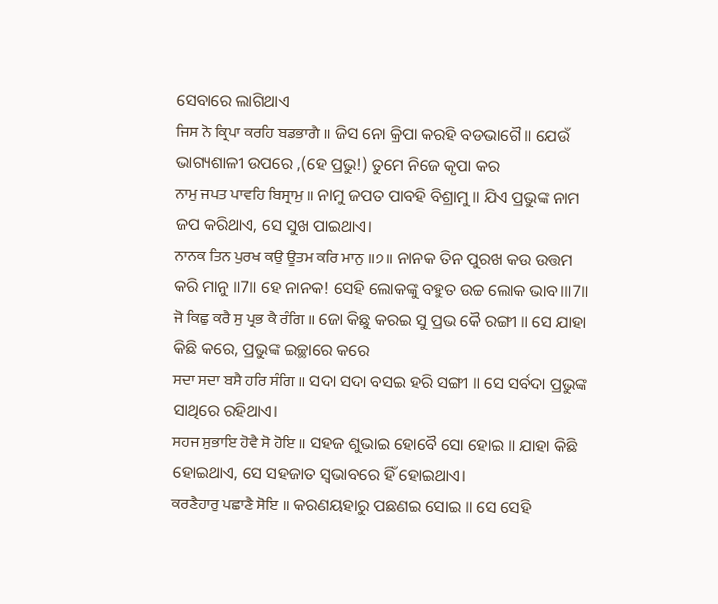ସେବାରେ ଲାଗିଥାଏ
ਜਿਸ ਨੋ ਕ੍ਰਿਪਾ ਕਰਹਿ ਬਡਭਾਗੈ ॥ ଜିସ ନୋ କ୍ରିପା କରହି ବଡଭାଗୈ॥ ଯେଉଁ ଭାଗ୍ୟଶାଳୀ ଉପରେ ,(ହେ ପ୍ରଭୁ!) ତୁମେ ନିଜେ କୃପା କର
ਨਾਮੁ ਜਪਤ ਪਾਵਹਿ ਬਿਸ੍ਰਾਮੁ ॥ ନାମୁ ଜପତ ପାବହି ବିଶ୍ରାମୁ ॥ ଯିଏ ପ୍ରଭୁଙ୍କ ନାମ ଜପ କରିଥାଏ, ସେ ସୁଖ ପାଇଥାଏ।
ਨਾਨਕ ਤਿਨ ਪੁਰਖ ਕਉ ਊਤਮ ਕਰਿ ਮਾਨੁ ॥੭॥ ନାନକ ତିନ ପୁରଖ କଉ ଉତ୍ତମ କରି ମାନୁ ॥7॥ ହେ ନାନକ! ସେହି ଲୋକଙ୍କୁ ବହୁତ ଉଚ୍ଚ ଲୋକ ଭାବ।॥7॥
ਜੋ ਕਿਛੁ ਕਰੈ ਸੁ ਪ੍ਰਭ ਕੈ ਰੰਗਿ ॥ ଜୋ କିଛୁ କରଇ ସୁ ପ୍ରଭ କୈ ରଙ୍ଗୀ ॥ ସେ ଯାହା କିଛି କରେ, ପ୍ରଭୁଙ୍କ ଇଚ୍ଛାରେ କରେ
ਸਦਾ ਸਦਾ ਬਸੈ ਹਰਿ ਸੰਗਿ ॥ ସଦା ସଦା ବସଇ ହରି ସଙ୍ଗୀ ॥ ସେ ସର୍ବଦା ପ୍ରଭୁଙ୍କ ସାଥିରେ ରହିଥାଏ।
ਸਹਜ ਸੁਭਾਇ ਹੋਵੈ ਸੋ ਹੋਇ ॥ ସହଜ ଶୁଭାଇ ହୋବୈ ସୋ ହୋଇ ॥ ଯାହା କିଛି ହୋଇଥାଏ, ସେ ସହଜାତ ସ୍ଵଭାବରେ ହିଁ ହୋଇଥାଏ।
ਕਰਣੈਹਾਰੁ ਪਛਾਣੈ ਸੋਇ ॥ କରଣୟହାରୁ ପଛଣଇ ସୋଇ ॥ ସେ ସେହି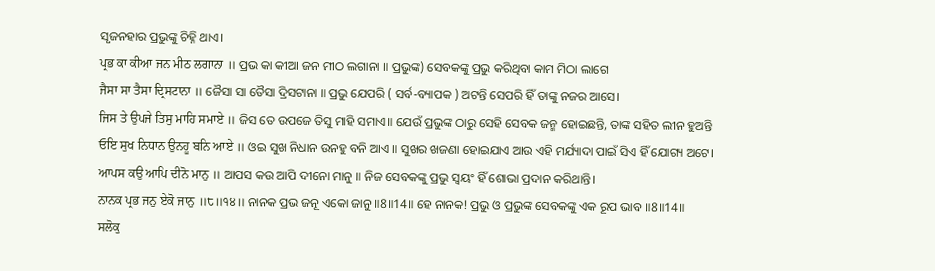ସୃଜନହାର ପ୍ରଭୁଙ୍କୁ ଚିହ୍ନି ଥାଏ।
ਪ੍ਰਭ ਕਾ ਕੀਆ ਜਨ ਮੀਠ ਲਗਾਨਾ ॥ ପ୍ରଭ କା କୀଆ ଜନ ମୀଠ ଲଗାନା ॥ ପ୍ରଭୁଙ୍କ) ସେବକଙ୍କୁ ପ୍ରଭୁ କରିଥିବା କାମ ମିଠା ଲାଗେ
ਜੈਸਾ ਸਾ ਤੈਸਾ ਦ੍ਰਿਸਟਾਨਾ ॥ ଜୈସା ସା ତୈସା ଦ୍ରିସଟାନା ॥ ପ୍ରଭୁ ଯେପରି ( ସର୍ବ-ବ୍ୟାପକ ) ଅଟନ୍ତି ସେପରି ହିଁ ତାଙ୍କୁ ନଜର ଆସେ।
ਜਿਸ ਤੇ ਉਪਜੇ ਤਿਸੁ ਮਾਹਿ ਸਮਾਏ ॥ ଜିସ ତେ ଉପଜେ ତିସୁ ମାହି ସମାଏ॥ ଯେଉଁ ପ୍ରଭୁଙ୍କ ଠାରୁ ସେହି ସେବକ ଜନ୍ମ ହୋଇଛନ୍ତି, ତାଙ୍କ ସହିତ ଲୀନ ହୁଅନ୍ତି
ਓਇ ਸੁਖ ਨਿਧਾਨ ਉਨਹੂ ਬਨਿ ਆਏ ॥ ଓଇ ସୁଖ ନିଧାନ ଉନହୁ ବନି ଆଏ ॥ ସୁଖର ଖଜଣା ହୋଇଯାଏ ଆଉ ଏହି ମର୍ଯ୍ୟାଦା ପାଇଁ ସିଏ ହିଁ ଯୋଗ୍ୟ ଅଟେ।
ਆਪਸ ਕਉ ਆਪਿ ਦੀਨੋ ਮਾਨੁ ॥ ଆପସ କଉ ଆପି ଦୀନୋ ମାନୁ ॥ ନିଜ ସେବକଙ୍କୁ ପ୍ରଭୁ ସ୍ଵୟଂ ହିଁ ଶୋଭା ପ୍ରଦାନ କରିଥାନ୍ତି।
ਨਾਨਕ ਪ੍ਰਭ ਜਨੁ ਏਕੋ ਜਾਨੁ ॥੮॥੧੪॥ ନାନକ ପ୍ରଭ ଜନୂ ଏକୋ ଜାନୁ ॥8॥14॥ ହେ ନାନକ! ପ୍ରଭୁ ଓ ପ୍ରଭୁଙ୍କ ସେବକଙ୍କୁ ଏକ ରୂପ ଭାବ ॥8॥14॥
ਸਲੋਕੁ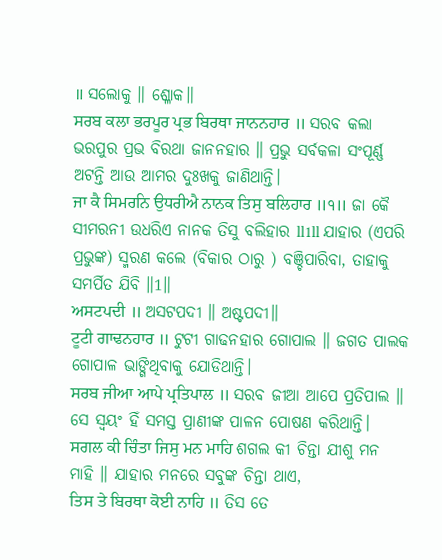॥ ସଲୋକୁ ॥ ଶ୍ଳୋକ॥
ਸਰਬ ਕਲਾ ਭਰਪੂਰ ਪ੍ਰਭ ਬਿਰਥਾ ਜਾਨਨਹਾਰ ॥ ସରବ କଲା ଭରପୁର ପ୍ରଭ ବିରଥା ଜାନନହାର ॥ ପ୍ରଭୁ ସର୍ବକଳା ସଂପୂର୍ଣ୍ଣ ଅଟନ୍ତି ଆଉ ଆମର ଦୁଃଖକୁ ଜାଣିଥାନ୍ତି।
ਜਾ ਕੈ ਸਿਮਰਨਿ ਉਧਰੀਐ ਨਾਨਕ ਤਿਸੁ ਬਲਿਹਾਰ ॥੧॥ ଜା କୈ ସୀମରନୀ ଉଧରିଏ ନାନକ ତିସୁ ବଲିହାର ll1ll ଯାହାର (ଏପରି ପ୍ରଭୁଙ୍କ) ସ୍ମରଣ କଲେ (ବିକାର ଠାରୁ ) ବଞ୍ଚିପାରିବା, ତାହାକୁ ସମର୍ପିତ ଯିବି ॥1॥
ਅਸਟਪਦੀ ॥ ଅସଟପଦୀ ॥ ଅଷ୍ଟପଦୀ॥
ਟੂਟੀ ਗਾਢਨਹਾਰ ॥ ଟୁଟୀ ଗାଢନହାର ଗୋପାଲ ॥ ଜଗତ ପାଲକ ଗୋପାଳ ଭାଙ୍ଗିଥିବାକୁ ଯୋଡିଥାନ୍ତି।
ਸਰਬ ਜੀਆ ਆਪੇ ਪ੍ਰਤਿਪਾਲ ॥ ସରବ ଜୀଆ ଆପେ ପ୍ରତିପାଲ ॥ ସେ ସ୍ଵୟଂ ହିଁ ସମସ୍ତ ପ୍ରାଣୀଙ୍କ ପାଳନ ପୋଷଣ କରିଥାନ୍ତି।
ਸਗਲ ਕੀ ਚਿੰਤਾ ਜਿਸੁ ਮਨ ਮਾਹਿ ଶଗଲ କୀ ଚିନ୍ତା ଯୀଶୁ ମନ ମାହି ॥ ଯାହାର ମନରେ ସବୁଙ୍କ ଚିନ୍ତା ଥାଏ,
ਤਿਸ ਤੇ ਬਿਰਥਾ ਕੋਈ ਨਾਹਿ ॥ ତିସ ତେ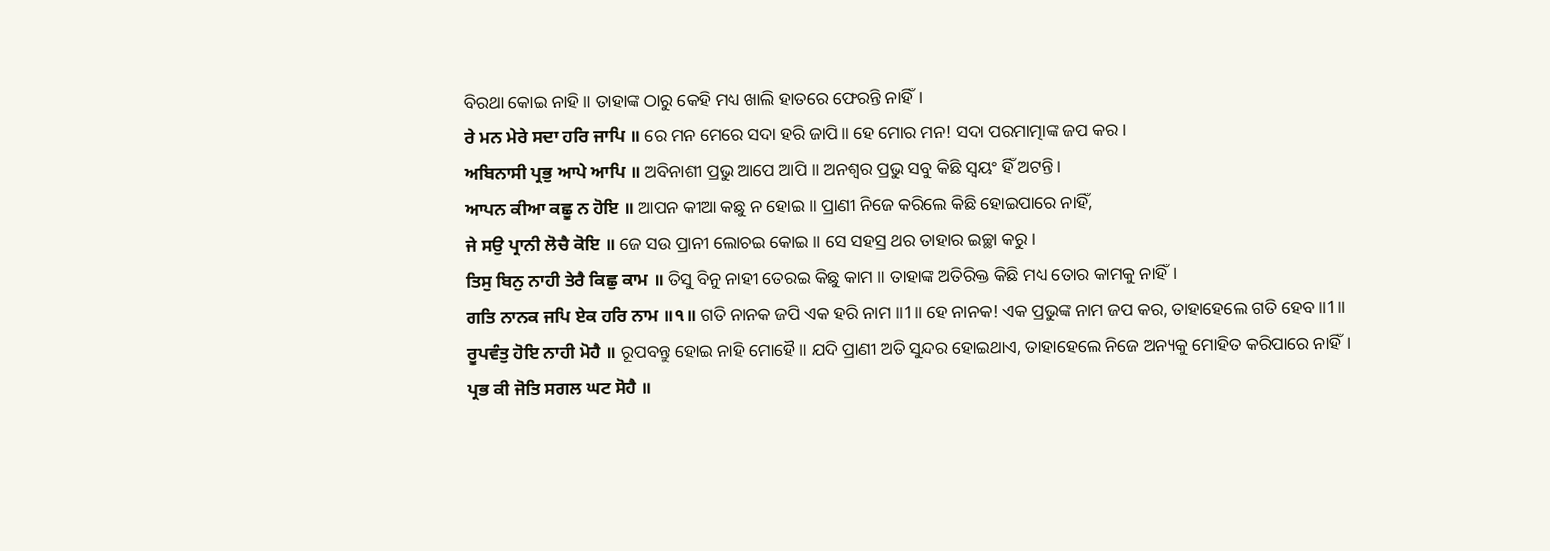ବିରଥା କୋଇ ନାହି ॥ ତାହାଙ୍କ ଠାରୁ କେହି ମଧ୍ୟ ଖାଲି ହାତରେ ଫେରନ୍ତି ନାହିଁ।
ਰੇ ਮਨ ਮੇਰੇ ਸਦਾ ਹਰਿ ਜਾਪਿ ॥ ରେ ମନ ମେରେ ସଦା ହରି ଜାପି॥ ହେ ମୋର ମନ! ସଦା ପରମାତ୍ମାଙ୍କ ଜପ କର।
ਅਬਿਨਾਸੀ ਪ੍ਰਭੁ ਆਪੇ ਆਪਿ ॥ ଅବିନାଶୀ ପ୍ରଭୁ ଆପେ ଆପି ॥ ଅନଶ୍ଵର ପ୍ରଭୁ ସବୁ କିଛି ସ୍ଵୟଂ ହିଁ ଅଟନ୍ତି।
ਆਪਨ ਕੀਆ ਕਛੂ ਨ ਹੋਇ ॥ ଆପନ କୀଆ କଛୁ ନ ହୋଇ ॥ ପ୍ରାଣୀ ନିଜେ କରିଲେ କିଛି ହୋଇପାରେ ନାହିଁ,
ਜੇ ਸਉ ਪ੍ਰਾਨੀ ਲੋਚੈ ਕੋਇ ॥ ଜେ ସଉ ପ୍ରାନୀ ଲୋଚଇ କୋଇ ॥ ସେ ସହସ୍ର ଥର ତାହାର ଇଚ୍ଛା କରୁ।
ਤਿਸੁ ਬਿਨੁ ਨਾਹੀ ਤੇਰੈ ਕਿਛੁ ਕਾਮ ॥ ତିସୁ ବିନୁ ନାହୀ ତେରଇ କିଛୁ କାମ ॥ ତାହାଙ୍କ ଅତିରିକ୍ତ କିଛି ମଧ୍ୟ ତୋର କାମକୁ ନାହିଁ।
ਗਤਿ ਨਾਨਕ ਜਪਿ ਏਕ ਹਰਿ ਨਾਮ ॥੧॥ ଗତି ନାନକ ଜପି ଏକ ହରି ନାମ ॥1॥ ହେ ନାନକ! ଏକ ପ୍ରଭୁଙ୍କ ନାମ ଜପ କର, ତାହାହେଲେ ଗତି ହେବ ॥1॥
ਰੂਪਵੰਤੁ ਹੋਇ ਨਾਹੀ ਮੋਹੈ ॥ ରୂପବନ୍ତୁ ହୋଇ ନାହି ମୋହୈ॥ ଯଦି ପ୍ରାଣୀ ଅତି ସୁନ୍ଦର ହୋଇଥାଏ, ତାହାହେଲେ ନିଜେ ଅନ୍ୟକୁ ମୋହିତ କରିପାରେ ନାହିଁ।
ਪ੍ਰਭ ਕੀ ਜੋਤਿ ਸਗਲ ਘਟ ਸੋਹੈ ॥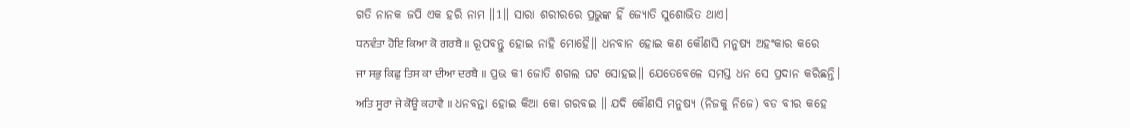ଗତି ନାନକ ଜପି ଏକ ହରି ନାମ ॥1॥ ସାରା ଶରୀରରେ ପ୍ରଭୁଙ୍କ ହିଁ ଜ୍ୟୋତି ସୁଶୋଭିତ ଥାଏ।
ਧਨਵੰਤਾ ਹੋਇ ਕਿਆ ਕੋ ਗਰਬੈ ॥ ରୂପବନ୍ତୁ ହୋଇ ନାହି ମୋହୈ॥ ଧନବାନ ହୋଇ କଣ କୌଣସି ମନୁଷ୍ୟ ଅହଂକାର କରେ
ਜਾ ਸਭੁ ਕਿਛੁ ਤਿਸ ਕਾ ਦੀਆ ਦਰਬੈ ॥ ପ୍ରଭ କୀ ଜୋତି ଶଗଲ ଘଟ ସୋହଇ॥ ଯେତେବେଳେ ସମସ୍ତ ଧନ ସେ ପ୍ରଦାନ କରିଛନ୍ତି।
ਅਤਿ ਸੂਰਾ ਜੇ ਕੋਊ ਕਹਾਵੈ ॥ ଧନବନ୍ତା ହୋଇ କିଆ କୋ ଗରବଇ ॥ ଯଦି କୌଣସି ମନୁଷ୍ୟ (ନିଜକୁ ନିଜେ) ବଡ ବୀର କହେ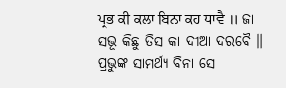ਪ੍ਰਭ ਕੀ ਕਲਾ ਬਿਨਾ ਕਹ ਧਾਵੈ ॥ ଜା ସଭୂ କିଛୁ ତିସ କା ଦୀଆ ଦରବୈ ॥ ପ୍ରଭୁଙ୍କ ସାମର୍ଥ୍ୟ ବିନା ସେ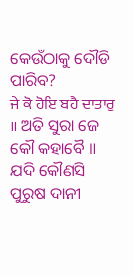କେଉଁଠାକୁ ଦୌଡି ପାରିବ?
ਜੇ ਕੋ ਹੋਇ ਬਹੈ ਦਾਤਾਰੁ ॥ ଅତି ସୁରା ଜେ କୌ କହାବୈ ॥ ଯଦି କୌଣସି ପୁରୁଷ ଦାନୀ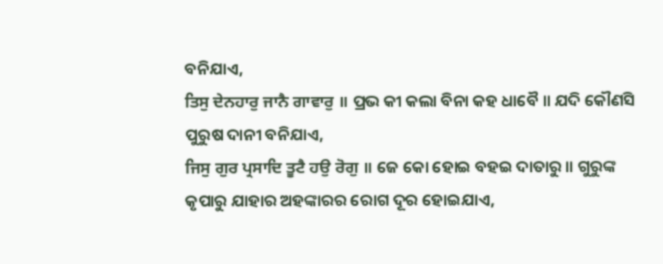ବନିଯାଏ,
ਤਿਸੁ ਦੇਨਹਾਰੁ ਜਾਨੈ ਗਾਵਾਰੁ ॥ ପ୍ରଭ କୀ କଲା ବିନା କହ ଧାବୈ ॥ ଯଦି କୌଣସି ପୁରୁଷ ଦାନୀ ବନିଯାଏ,
ਜਿਸੁ ਗੁਰ ਪ੍ਰਸਾਦਿ ਤੂਟੈ ਹਉ ਰੋਗੁ ॥ ଜେ କୋ ହୋଇ ବହଇ ଦାତାରୁ ॥ ଗୁରୁଙ୍କ କୃପାରୁ ଯାହାର ଅହଙ୍କାରର ରୋଗ ଦୂର ହୋଇଯାଏ,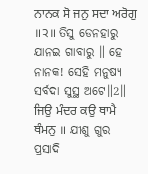ਨਾਨਕ ਸੋ ਜਨੁ ਸਦਾ ਅਰੋਗੁ ॥੨॥ ତିସୁ ଡେନହାରୁ ଯାନଇ ଗାବାରୁ ॥ ହେ ନାନକ! ସେହି ମନୁଷ୍ୟ ସର୍ବଦା ସୁସ୍ଥ ଅଟେ॥2॥
ਜਿਉ ਮੰਦਰ ਕਉ ਥਾਮੈ ਥੰਮਨੁ ॥ ଯୀଶୁ ଗୁର ପ୍ରସାଦି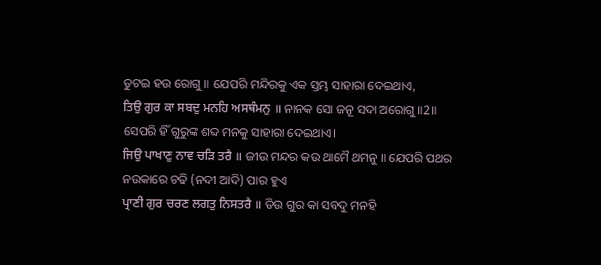ତୁଟଇ ହଉ ରୋଗୁ ॥ ଯେପରି ମନ୍ଦିରକୁ ଏକ ସ୍ତମ୍ଭ ସାହାରା ଦେଇଥାଏ,
ਤਿਉ ਗੁਰ ਕਾ ਸਬਦੁ ਮਨਹਿ ਅਸਥੰਮਨੁ ॥ ନାନକ ସୋ ଜନୂ ସଦା ଅରୋଗୁ ॥2॥ ସେପରି ହିଁ ଗୁରୁଙ୍କ ଶବ୍ଦ ମନକୁ ସାହାରା ଦେଇଥାଏ।
ਜਿਉ ਪਾਖਾਣੁ ਨਾਵ ਚੜਿ ਤਰੈ ॥ ଜୀଉ ମନ୍ଦର କଉ ଥାମୈ ଥମନୁ ॥ ଯେପରି ପଥର ନଉକାରେ ଚଢି (ନଦୀ ଆଦି) ପାର ହୁଏ
ਪ੍ਰਾਣੀ ਗੁਰ ਚਰਣ ਲਗਤੁ ਨਿਸਤਰੈ ॥ ତିଉ ଗୁର କା ସବଦୁ ମନହି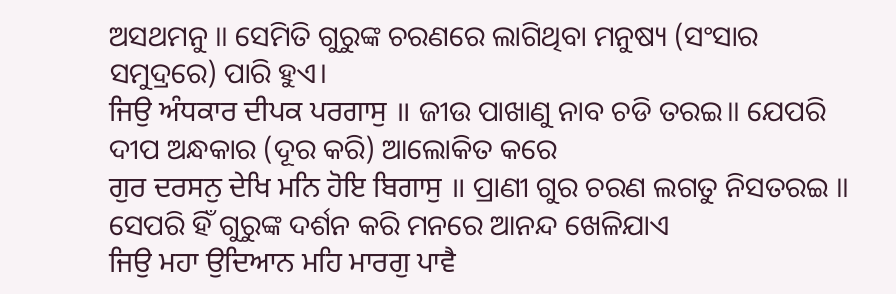ଅସଥମନୁ ॥ ସେମିତି ଗୁରୁଙ୍କ ଚରଣରେ ଲାଗିଥିବା ମନୁଷ୍ୟ (ସଂସାର ସମୁଦ୍ରରେ) ପାରି ହୁଏ।
ਜਿਉ ਅੰਧਕਾਰ ਦੀਪਕ ਪਰਗਾਸੁ ॥ ଜୀଉ ପାଖାଣୁ ନାବ ଚଡି ତରଇ॥ ଯେପରି ଦୀପ ଅନ୍ଧକାର (ଦୂର କରି) ଆଲୋକିତ କରେ
ਗੁਰ ਦਰਸਨੁ ਦੇਖਿ ਮਨਿ ਹੋਇ ਬਿਗਾਸੁ ॥ ପ୍ରାଣୀ ଗୁର ଚରଣ ଲଗତୁ ନିସତରଇ ॥ ସେପରି ହିଁ ଗୁରୁଙ୍କ ଦର୍ଶନ କରି ମନରେ ଆନନ୍ଦ ଖେଳିଯାଏ
ਜਿਉ ਮਹਾ ਉਦਿਆਨ ਮਹਿ ਮਾਰਗੁ ਪਾਵੈ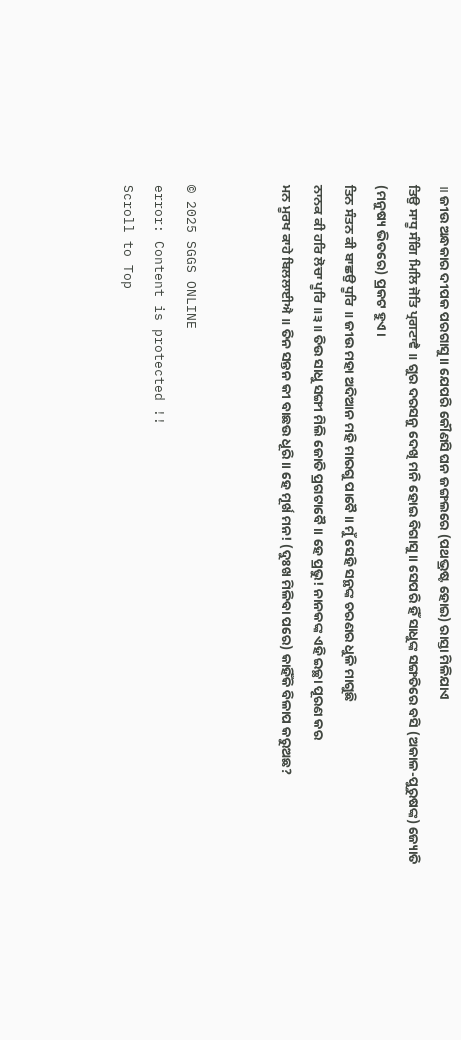॥ ଜୀଉ ଅନ୍ଧକାର ଦୀପକ ପରଗାସୁ ॥ ଯେପରି କୌଣସି ଘନ ଜଙ୍ଗଲରେ (ପଥଭ୍ରଷ୍ଟ ହୋଇ) ରାସ୍ତା ମିଳିଯାଏ
ਤਿਉ ਸਾਧੂ ਸੰਗਿ ਮਿਲਿ ਜੋਤਿ ਪ੍ਰਗਟਾਵੈ ॥ ଗୁର ଦରସନୁ ଦେଖି ମନି ହୋଇ ବିଗାସୁ ॥ ସେପରି ହିଁ ସାଧୁଙ୍କ ସଙ୍ଗତିରେ ବସି (ଅକାଳ-ପୁରୁଷଙ୍କ) ଜ୍ୟୋତି (ମନୁଷ୍ୟ ଭିତରେ) ପ୍ରକଟ ହୁଏ।
ਤਿਨ ਸੰਤਨ ਕੀ ਬਾਛਉ ਧੂਰਿ ॥ ଜୀଉ ମହା ଅଦିଆନ ମହି ମାରଗୁ ପାବୈ ॥ ମୁଁ ସେହି ସନ୍ଥଙ୍କ ଚରଣର ଧୁଳି ମାଗୁଛି
ਨਾਨਕ ਕੀ ਹਰਿ ਲੋਚਾ ਪੂਰਿ ॥੩॥ ତିଉ ସାଧୁ ସଙ୍ଗୀ ମିଲି ଜୋତି ପ୍ରଗଟାବୈ ॥ ହେ ପ୍ରଭୁ! ନାନକଙ୍କ ଏହି ଇଚ୍ଛା ପୂରଣ କର
ਮਨ ਮੂਰਖ ਕਾਹੇ ਬਿਲਲਾਈਐ ॥ ତିନ ସନ୍ତନ କୀ ବାଛଉ ଧୂରି ॥ ହେ ମୂର୍ଖ ମନ! (ଦୁଃଖ ମିଳିବା ପରେ) କାହିଁକି ବିଳାପ କରୁଅଛ?


© 2025 SGGS ONLINE
error: Content is protected !!
Scroll to Top